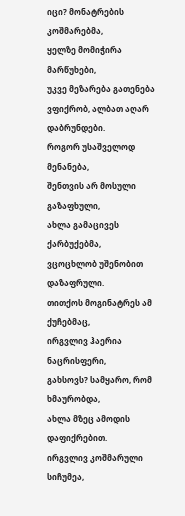იცი? მონატრების კოშმარებმა,
ყელზე მომიჭირა მარწუხები,
უკვე მეზარება გათენება
ვფიქრობ, ალბათ აღარ დაბრუნდები.
როგორ უსაშველოდ მენანება,
შენთვის არ მოსული გაზაფხული,
ახლა გამაცივეს ქარბუქებმა,
ვცოცხლობ უშენობით დაზაფრული.
თითქოს მოგინატრეს ამ ქუჩებმაც,
ირგვლივ ჰაერია ნაცრისფერი,
გახსოვს? სამყარო, რომ ხმაურობდა,
ახლა მზეც ამოდის დაფიქრებით.
ირგვლივ კოშმარული სიჩუმეა,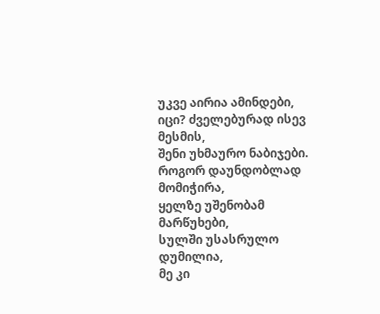უკვე აირია ამინდები,
იცი? ძველებურად ისევ მესმის,
შენი უხმაურო ნაბიჯები.
როგორ დაუნდობლად მომიჭირა,
ყელზე უშენობამ მარწუხები,
სულში უსასრულო დუმილია,
მე კი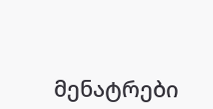მენატრები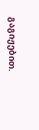გაგიჟებით.